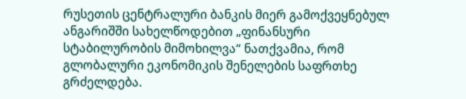რუსეთის ცენტრალური ბანკის მიერ გამოქვეყნებულ ანგარიშში სახელწოდებით „ფინანსური სტაბილურობის მიმოხილვა“ ნათქვამია, რომ გლობალური ეკონომიკის შენელების საფრთხე გრძელდება.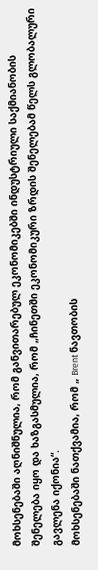მოხსენებაში აღნიშნულია, რომ განვითარებულ ეკონომიკებში ინდუსტრიული საქმიანობის შენელება იყო და ხაზგასმულია, რომ „ჩინეთში ეკონომიკური ზრდის შენელებამ წელს გლობალური გავლენა იქონია“.
მოხსენებაში ნათქვამია, რომ „ Brent ნავთობის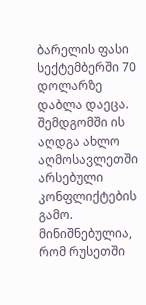ბარელის ფასი სექტემბერში 70 დოლარზე დაბლა დაეცა. შემდგომში ის აღდგა ახლო აღმოსავლეთში არსებული კონფლიქტების გამო. მინიშნებულია, რომ რუსეთში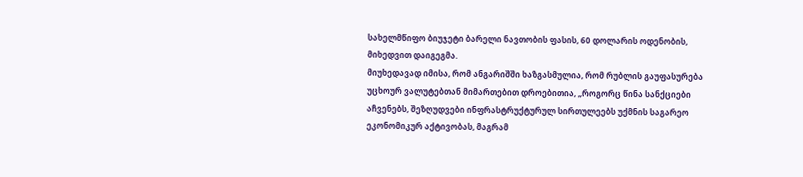სახელმწიფო ბიუჯეტი ბარელი ნავთობის ფასის, 60 დოლარის ოდენობის, მიხედვით დაიგეგმა.
მიუხედავად იმისა, რომ ანგარიშში ხაზგასმულია, რომ რუბლის გაუფასურება უცხოურ ვალუტებთან მიმართებით დროებითია, „როგორც წინა სანქციები აჩვენებს, შეზღუდვები ინფრასტრუქტურულ სირთულეებს უქმნის საგარეო ეკონომიკურ აქტივობას, მაგრამ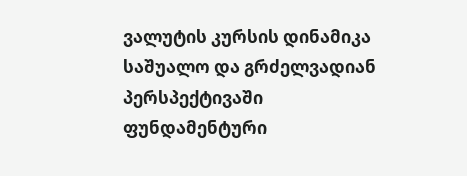ვალუტის კურსის დინამიკა საშუალო და გრძელვადიან პერსპექტივაში ფუნდამენტური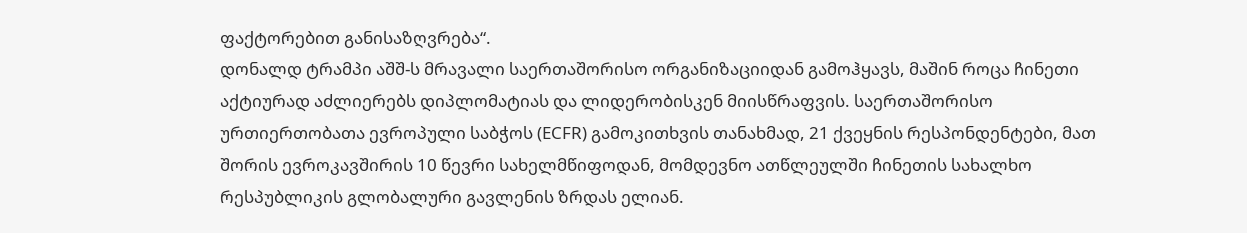ფაქტორებით განისაზღვრება“.
დონალდ ტრამპი აშშ-ს მრავალი საერთაშორისო ორგანიზაციიდან გამოჰყავს, მაშინ როცა ჩინეთი აქტიურად აძლიერებს დიპლომატიას და ლიდერობისკენ მიისწრაფვის. საერთაშორისო ურთიერთობათა ევროპული საბჭოს (ECFR) გამოკითხვის თანახმად, 21 ქვეყნის რესპონდენტები, მათ შორის ევროკავშირის 10 წევრი სახელმწიფოდან, მომდევნო ათწლეულში ჩინეთის სახალხო რესპუბლიკის გლობალური გავლენის ზრდას ელიან.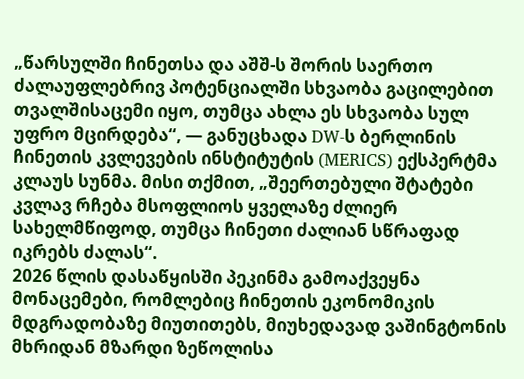„წარსულში ჩინეთსა და აშშ-ს შორის საერთო ძალაუფლებრივ პოტენციალში სხვაობა გაცილებით თვალშისაცემი იყო, თუმცა ახლა ეს სხვაობა სულ უფრო მცირდება“, — განუცხადა DW-ს ბერლინის ჩინეთის კვლევების ინსტიტუტის (MERICS) ექსპერტმა კლაუს სუნმა. მისი თქმით, „შეერთებული შტატები კვლავ რჩება მსოფლიოს ყველაზე ძლიერ სახელმწიფოდ, თუმცა ჩინეთი ძალიან სწრაფად იკრებს ძალას“.
2026 წლის დასაწყისში პეკინმა გამოაქვეყნა მონაცემები, რომლებიც ჩინეთის ეკონომიკის მდგრადობაზე მიუთითებს, მიუხედავად ვაშინგტონის მხრიდან მზარდი ზეწოლისა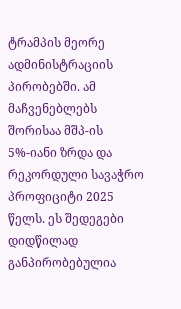ტრამპის მეორე ადმინისტრაციის პირობებში. ამ მაჩვენებლებს შორისაა მშპ-ის 5%-იანი ზრდა და რეკორდული სავაჭრო პროფიციტი 2025 წელს. ეს შედეგები დიდწილად განპირობებულია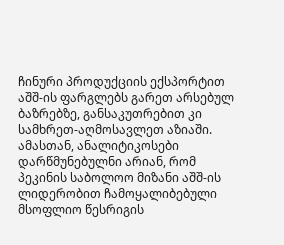ჩინური პროდუქციის ექსპორტით აშშ-ის ფარგლებს გარეთ არსებულ ბაზრებზე, განსაკუთრებით კი სამხრეთ-აღმოსავლეთ აზიაში.
ამასთან, ანალიტიკოსები დარწმუნებულნი არიან, რომ პეკინის საბოლოო მიზანი აშშ-ის ლიდერობით ჩამოყალიბებული მსოფლიო წესრიგის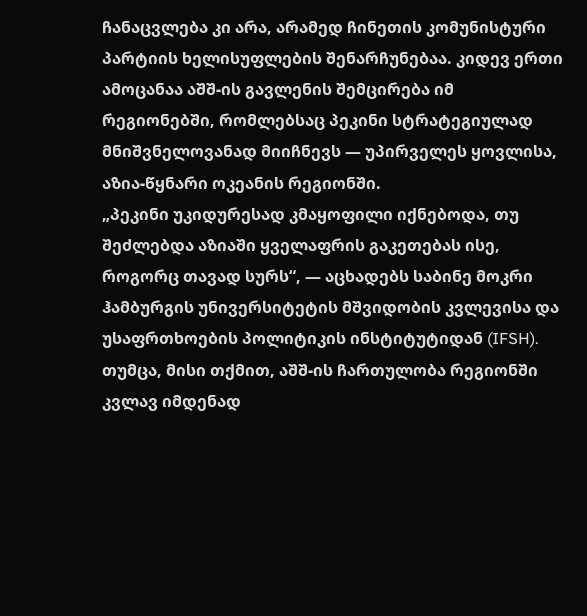ჩანაცვლება კი არა, არამედ ჩინეთის კომუნისტური პარტიის ხელისუფლების შენარჩუნებაა. კიდევ ერთი ამოცანაა აშშ-ის გავლენის შემცირება იმ რეგიონებში, რომლებსაც პეკინი სტრატეგიულად მნიშვნელოვანად მიიჩნევს — უპირველეს ყოვლისა, აზია-წყნარი ოკეანის რეგიონში.
„პეკინი უკიდურესად კმაყოფილი იქნებოდა, თუ შეძლებდა აზიაში ყველაფრის გაკეთებას ისე, როგორც თავად სურს“, — აცხადებს საბინე მოკრი ჰამბურგის უნივერსიტეტის მშვიდობის კვლევისა და უსაფრთხოების პოლიტიკის ინსტიტუტიდან (IFSH). თუმცა, მისი თქმით, აშშ-ის ჩართულობა რეგიონში კვლავ იმდენად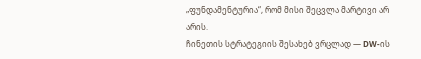„ფუნდამენტურია“, რომ მისი შეცვლა მარტივი არ არის.
ჩინეთის სტრატეგიის შესახებ ვრცლად — DW-ის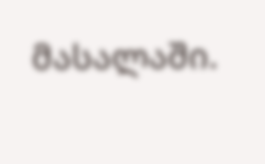მასალაში.